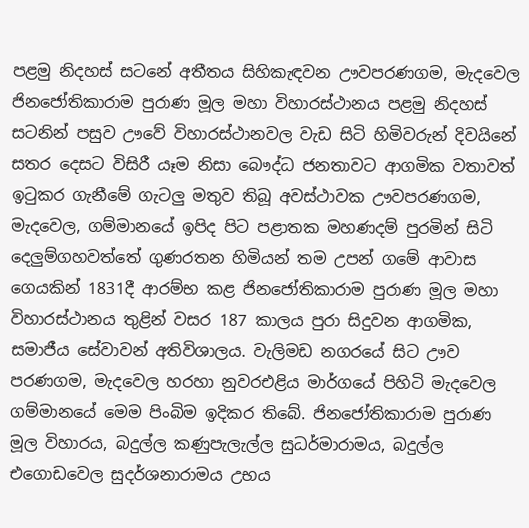පළමු නිදහස් සටනේ අතීතය සිහිකැඳවන ඌවපරණගම, මැදවෙල ජිනජෝතිකාරාම පුරාණ මූල මහා විහාරස්ථානය පළමු නිදහස් සටනින් පසුව ඌවේ විහාරස්ථානවල වැඩ සිටි හිමිවරුන් දිවයිනේ සතර දෙසට විසිරී යෑම නිසා බෞද්ධ ජනතාවට ආගමික වතාවත් ඉටුකර ගැනීමේ ගැටලු මතුව තිබූ අවස්ථාවක ඌවපරණගම, මැදවෙල, ගම්මානයේ ඉපිද පිට පළාතක මහණදම් පුරමින් සිටි දෙලුම්ගහවත්තේ ගුණරතන හිමියන් තම උපන් ගමේ ආවාස ගෙයකින් 1831දී ආරම්භ කළ ජිනජෝතිකාරාම පුරාණ මූල මහා විහාරස්ථානය තුළින් වසර 187 කාලය පුරා සිදුවන ආගමික, සමාජීය සේවාවන් අතිවිශාලය. වැලිමඩ නගරයේ සිට ඌව පරණගම, මැදවෙල හරහා නුවරඑළිය මාර්ගයේ පිහිටි මැදවෙල ගම්මානයේ මෙම පිංබිම ඉදිකර තිබේ. ජිනජෝතිකාරාම පුරාණ මූල විහාරය, බදුල්ල කණුපැලැල්ල සුධර්මාරාමය, බදුල්ල එගොඩවෙල සුදර්ශනාරාමය උභය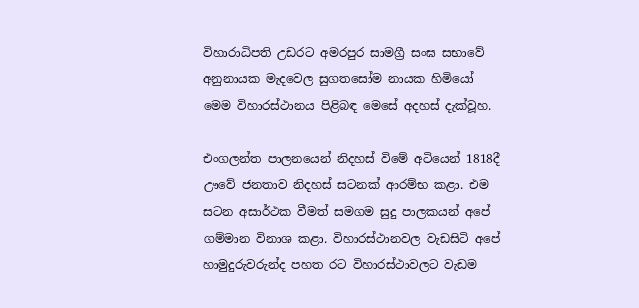විහාරාධිපති උඩරට අමරපුර සාමග්‍රී සංඝ සභාවේ අනුනායක මැදවෙල සුගතසෝම නායක හිමියෝ මෙම විහාරස්ථානය පිළිබඳ මෙසේ අදහස් දැක්වූහ.

එංගලන්ත පාලනයෙන් නිදහස් විමේ අටියෙන් 1818දී ඌවේ ජනතාව නිදහස් සටනක් ආරම්භ කළා. එම සටන අසාර්ථක වීමත් සමගම සුදු පාලකයන් අපේ ගම්මාන විනාශ කළා. විහාරස්ථානවල වැඩසිටි අපේ හාමුදුරුවරුන්ද පහත රට විහාරස්ථාවලට වැඩම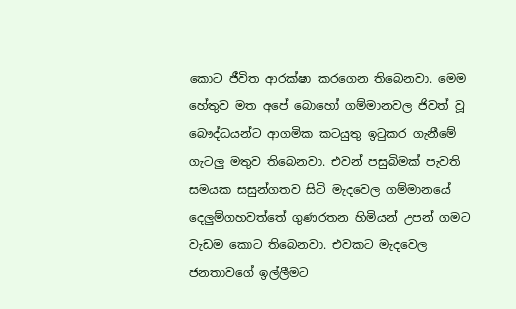කොට ජීවිත ආරක්ෂා කරගෙන තිබෙනවා. මෙම හේතුව මත අපේ බොහෝ ගම්මානවල ජිවත් වූ බෞද්ධයන්ට ආගමික කටයුතු ඉටුකර ගැනීමේ ගැටලු මතුව තිබෙනවා. එවන් පසුබිමක් පැවති සමයක සසුන්ගතව සිටි මැදවෙල ගම්මානයේ දෙලුම්ගහවත්තේ ගුණරතන හිමියන් උපන් ගමට වැඩම කොට තිබෙනවා. එවකට මැදවෙල ජනතාවගේ ඉල්ලීමට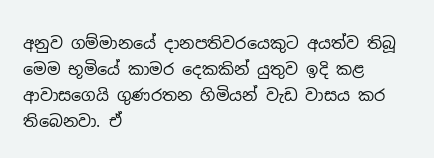අනුව ගම්මානයේ දානපතිවරයෙකුට අයත්ව තිබූ මෙම භූමියේ කාමර දෙකකින් යුතුව ඉදි කළ ආවාසගෙයි ගුණරතන හිමියන් වැඩ වාසය කර තිබෙනවා. ඒ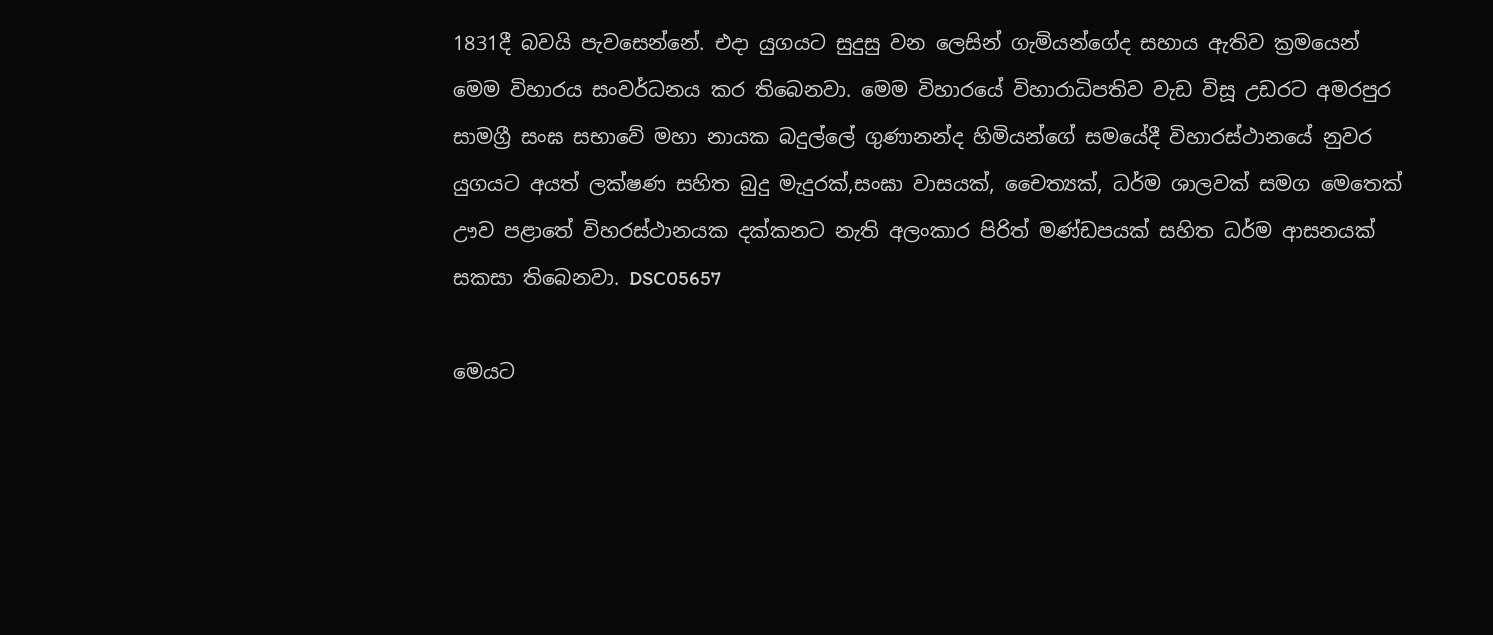1831දී බවයි පැවසෙන්නේ. එදා යුගයට සුදුසු වන ලෙසින් ගැමියන්ගේද සහාය ඇතිව ක්‍රමයෙන් මෙම විහාරය සංවර්ධනය කර තිබෙනවා. මෙම විහාරයේ විහාරාධිපතිව වැඩ විසූ උඩරට අමරපුර සාමග්‍රී සංඝ සභාවේ මහා නායක බදුල්ලේ ගුණානන්ද හිමියන්ගේ සමයේදී විහාරස්ථානයේ නුවර යුගයට අයත් ලක්ෂණ සහිත බුදු මැදුරක්,සංඝා වාසයක්, චෛත්‍යක්, ධර්ම ශාලවක් සමග මෙතෙක් ඌව පළාතේ විහරස්ථානයක දක්කනට නැති අලංකාර පිරිත් මණ්ඩපයක් සහිත ධර්ම ආසනයක් සකසා තිබෙනවා. DSC05657

මෙයට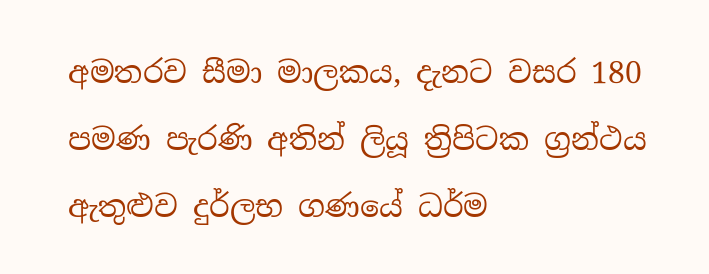අමතරව සීමා මාලකය, දැනට වසර 180 පමණ පැරණි අතින් ලියූ ත්‍රිපිටක ග්‍රන්ථය ඇතුළුව දුර්ලභ ගණයේ ධර්ම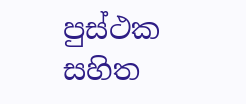පුස්ථක සහිත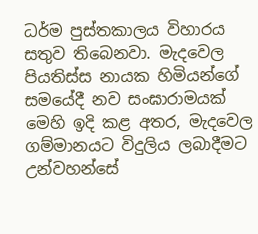ධර්ම පුස්තකාලය විහාරය සතුව තිබෙනවා. මැදවෙල පියතිස්ස නායක හිමියන්ගේ සමයේදී නව සංඝාරාමයක් මෙහි ඉදි කළ අතර, මැදවෙල ගම්මානයට විදුලිය ලබාදීමට උන්වහන්සේ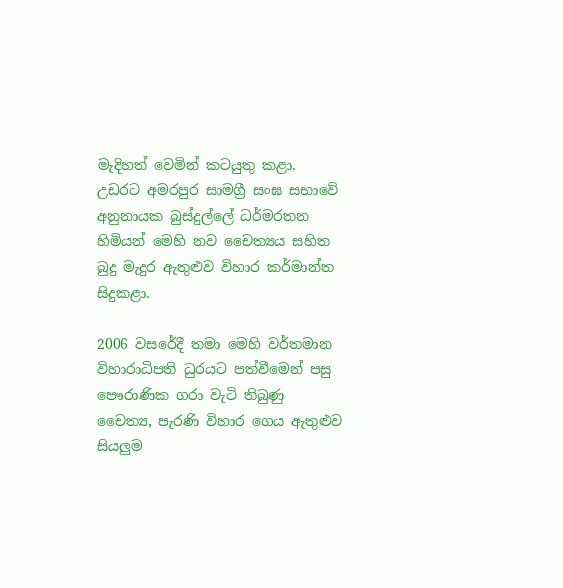මැදිහත් වෙමින් කටයුතු කළා. උඩරට අමරපුර සාමග්‍රී සංඝ සභාවේ අනුනායක බුස්දුල්ලේ ධර්මරතන හිමියන් මෙහි නව චෛත්‍යය සහිත බුදු මැදුර ඇතුළුව විහාර කර්මාන්ත සිදුකළා.

2006 වසරේදී තමා මෙහි වර්තමාන විහාරාධිපති ධුරයට පත්වීමෙන් පසු පෞරාණික ගරා වැටි තිබුණු චෛත්‍ය, පැරණි විහාර ගෙය ඇතුළුව සියලුම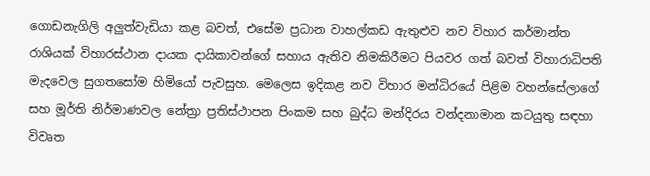ගොඩනැගිලි අලුත්වැඩියා කළ බවත්, එසේම ප්‍රධාන වාහල්කඩ ඇතුළුව නව විහාර කර්මාන්ත රාශියක් විහාරස්ථාන දායක දායිකාවන්ගේ සහාය ඇතිව නිමකිරීමට පියවර ගත් බවත් විහාරාධිපති මැදවෙල සුගතසෝම හිමියෝ පැවසුහ. මෙලෙස ඉදිකළ නව විහාර මන්ධිරයේ පිළිම වහන්සේලාගේ සහ මූර්ති නිර්මාණවල නේත්‍රා ප්‍රතිස්ථාපන පිංකම සහ බුද්ධ මන්දිරය වන්දනාමාන කටයුතු සඳහා විවෘත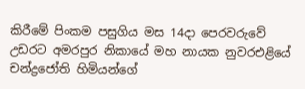කිරීමේ පිංකම පසුගිය මස 14දා පෙරවරුවේ උඩරට අමරපුර නිකායේ මහ නායක නුවරඑළියේ චන්ද්‍රජෝති හිමියන්ගේ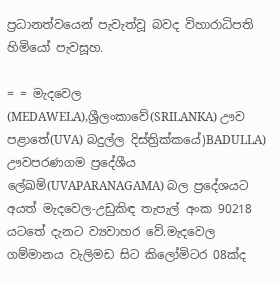ප්‍රධානත්වයෙන් පැවැත්වූ බවද විහාරාධිපති හිමියෝ පැවසූහ.

= = මැදවෙල (MEDAWELA),ශ්‍රීලංකාවේ(SRILANKA) ඌව පළාතේ(UVA) බදුල්ල දිස්ත්‍රික්කයේ)BADULLA) ඌවපරණගම ප්‍රදේශීය ලේඛම්(UVAPARANAGAMA) බල ප්‍රදේශයට අයත් මැදවෙල-උඩුකිඳ තැපැල් අංක 90218 යටතේ දැනට ව්‍යවාහර වේ.මැදවෙල ගම්මානය වැලිමඩ සිට කිලෝමිටර 08ක්ද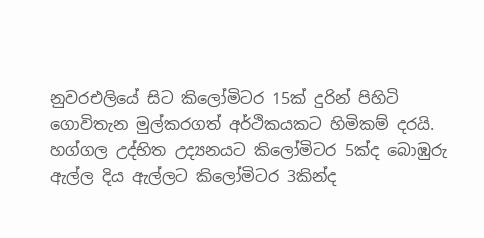නුවරඑලියේ සිට කිලෝමිටර 15ක් දුරින් පිහිටි ගොවිතැන මුල්කරගත් අර්ථිකයකට හිමිකම් දරයි. හග්ගල උද්භිත උද්‍යන‍යට කිලෝමිටර 5ක්ද බොඹුරු ඇල්ල දිය ඇල්ලට කිලෝමිටර 3කින්ද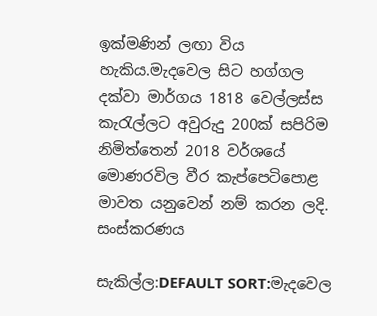ඉක්මණින් ලඟා විය හැකිය.මැදවෙල සිට හග්ගල දක්වා මාර්ගය 1818 වෙල්ලස්ස කැරැල්ලට අවුරුදු 200ක් සපිරිම නිමිත්තෙන් 2018 වර්ශයේ මොණරවිල වීර කැප්පෙටිපොළ මාවත යනුවෙන් නම් කරන ලදි. සංස්කරණය

සැකිල්ල:DEFAULT SORT:මැදවෙල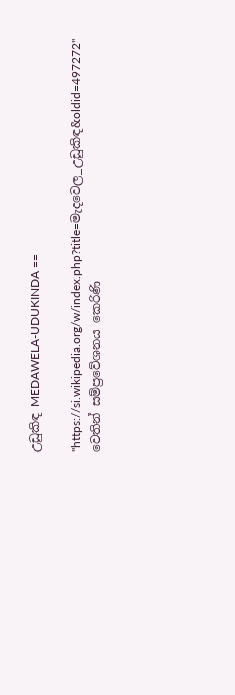උඩුකිඳ MEDAWELA-UDUKINDA ==

"https://si.wikipedia.org/w/index.php?title=මැදවෙල_උඩුකිඳ&oldid=497272" වෙතින් සම්ප්‍රවේශනය කෙරිණි